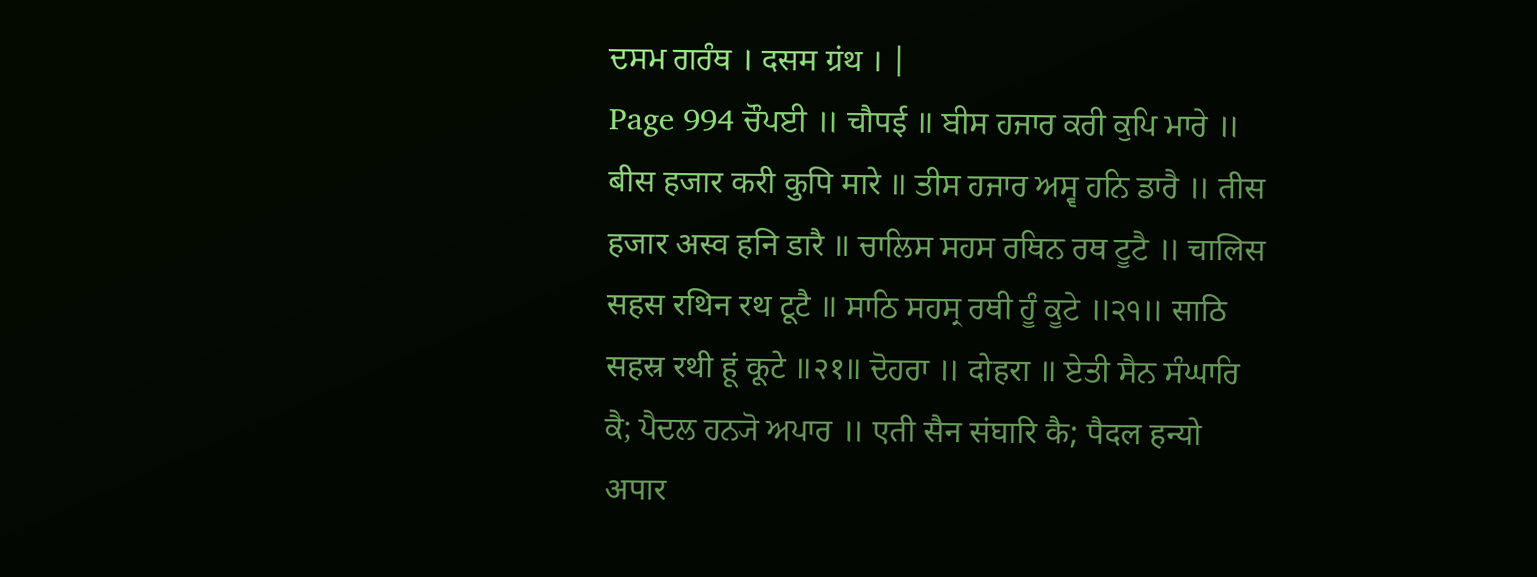ਦਸਮ ਗਰੰਥ । दसम ग्रंथ । |
Page 994 ਚੌਪਈ ॥ चौपई ॥ ਬੀਸ ਹਜਾਰ ਕਰੀ ਕੁਪਿ ਮਾਰੇ ॥ बीस हजार करी कुपि मारे ॥ ਤੀਸ ਹਜਾਰ ਅਸ੍ਵ ਹਨਿ ਡਾਰੈ ॥ तीस हजार अस्व हनि डारै ॥ ਚਾਲਿਸ ਸਹਸ ਰਥਿਨ ਰਥ ਟੂਟੈ ॥ चालिस सहस रथिन रथ टूटै ॥ ਸਾਠਿ ਸਹਸ੍ਰ ਰਥੀ ਹੂੰ ਕੂਟੇ ॥੨੧॥ साठि सहस्र रथी हूं कूटे ॥२१॥ ਦੋਹਰਾ ॥ दोहरा ॥ ਏਤੀ ਸੈਨ ਸੰਘਾਰਿ ਕੈ; ਪੈਦਲ ਹਨ੍ਯੋ ਅਪਾਰ ॥ एती सैन संघारि कै; पैदल हन्यो अपार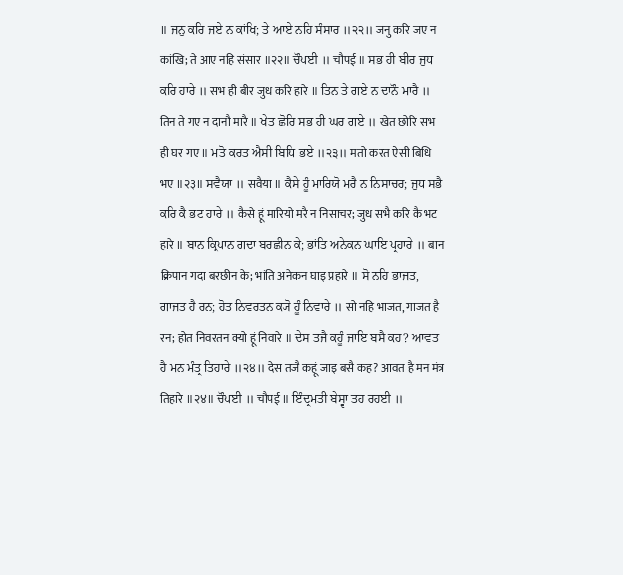॥ ਜਨੁ ਕਰਿ ਜਏ ਨ ਕਾਂਖਿ; ਤੇ ਆਏ ਨਹਿ ਸੰਸਾਰ ॥੨੨॥ जनु करि जए न कांखि; ते आए नहि संसार ॥२२॥ ਚੌਪਈ ॥ चौपई ॥ ਸਭ ਹੀ ਬੀਰ ਜੁਧ ਕਰਿ ਹਾਰੇ ॥ सभ ही बीर जुध करि हारे ॥ ਤਿਨ ਤੇ ਗਏ ਨ ਦਾਨੌ ਮਾਰੈ ॥ तिन ते गए न दानौ मारै ॥ ਖੇਤ ਛੋਰਿ ਸਭ ਹੀ ਘਰ ਗਏ ॥ खेत छोरि सभ ही घर गए ॥ ਮਤੋ ਕਰਤ ਐਸੀ ਬਿਧਿ ਭਏ ॥੨੩॥ मतो करत ऐसी बिधि भए ॥२३॥ ਸਵੈਯਾ ॥ सवैया ॥ ਕੈਸੇ ਹੂੰ ਮਾਰਿਯੋ ਮਰੈ ਨ ਨਿਸਾਚਰ; ਜੁਧ ਸਭੈ ਕਰਿ ਕੈ ਭਟ ਹਾਰੇ ॥ कैसे हूं मारियो मरै न निसाचर; जुध सभै करि कै भट हारे ॥ ਬਾਨ ਕ੍ਰਿਪਾਨ ਗਦਾ ਬਰਛੀਨ ਕੇ; ਭਾਂਤਿ ਅਨੇਕਨ ਘਾਇ ਪ੍ਰਹਾਰੇ ॥ बान क्रिपान गदा बरछीन के; भांति अनेकन घाइ प्रहारे ॥ ਸੋ ਨਹਿ ਭਾਜਤ, ਗਾਜਤ ਹੈ ਰਨ; ਹੋਤ ਨਿਵਰਤਨ ਕ੍ਯੋ ਹੂੰ ਨਿਵਾਰੇ ॥ सो नहि भाजत, गाजत है रन; होत निवरतन क्यो हूं निवारे ॥ ਦੇਸ ਤਜੈ ਕਹੂੰ ਜਾਇ ਬਸੈ ਕਹ? ਆਵਤ ਹੈ ਮਨ ਮੰਤ੍ਰ ਤਿਹਾਰੇ ॥੨੪॥ देस तजै कहूं जाइ बसै कह? आवत है मन मंत्र तिहारे ॥२४॥ ਚੌਪਈ ॥ चौपई ॥ ਇੰਦ੍ਰਮਤੀ ਬੇਸ੍ਵਾ ਤਹ ਰਹਈ ॥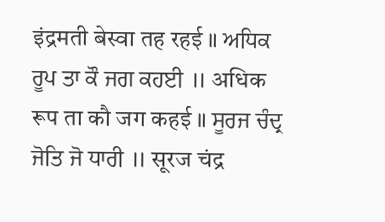इंद्रमती बेस्वा तह रहई ॥ ਅਧਿਕ ਰੂਪ ਤਾ ਕੌ ਜਗ ਕਹਈ ॥ अधिक रूप ता कौ जग कहई ॥ ਸੂਰਜ ਚੰਦ੍ਰ ਜੋਤਿ ਜੋ ਧਾਰੀ ॥ सूरज चंद्र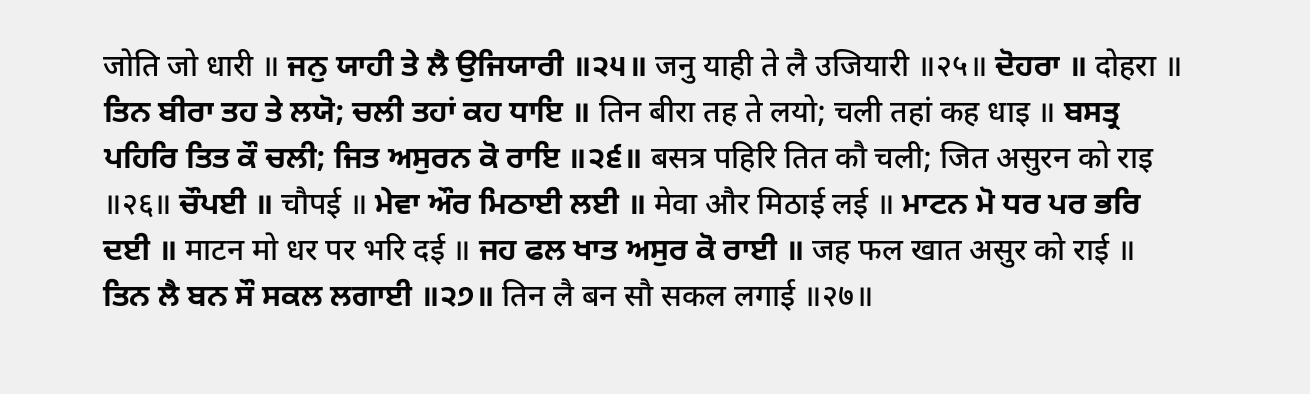जोति जो धारी ॥ ਜਨੁ ਯਾਹੀ ਤੇ ਲੈ ਉਜਿਯਾਰੀ ॥੨੫॥ जनु याही ते लै उजियारी ॥२५॥ ਦੋਹਰਾ ॥ दोहरा ॥ ਤਿਨ ਬੀਰਾ ਤਹ ਤੇ ਲਯੋ; ਚਲੀ ਤਹਾਂ ਕਹ ਧਾਇ ॥ तिन बीरा तह ते लयो; चली तहां कह धाइ ॥ ਬਸਤ੍ਰ ਪਹਿਰਿ ਤਿਤ ਕੌ ਚਲੀ; ਜਿਤ ਅਸੁਰਨ ਕੋ ਰਾਇ ॥੨੬॥ बसत्र पहिरि तित कौ चली; जित असुरन को राइ ॥२६॥ ਚੌਪਈ ॥ चौपई ॥ ਮੇਵਾ ਔਰ ਮਿਠਾਈ ਲਈ ॥ मेवा और मिठाई लई ॥ ਮਾਟਨ ਮੋ ਧਰ ਪਰ ਭਰਿ ਦਈ ॥ माटन मो धर पर भरि दई ॥ ਜਹ ਫਲ ਖਾਤ ਅਸੁਰ ਕੋ ਰਾਈ ॥ जह फल खात असुर को राई ॥ ਤਿਨ ਲੈ ਬਨ ਸੌ ਸਕਲ ਲਗਾਈ ॥੨੭॥ तिन लै बन सौ सकल लगाई ॥२७॥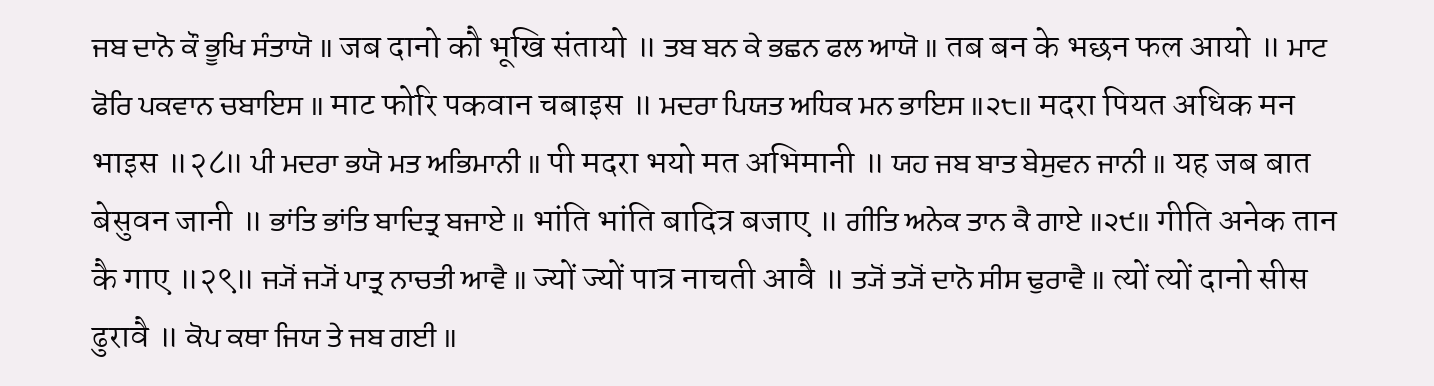ਜਬ ਦਾਨੋ ਕੌ ਭੂਖਿ ਸੰਤਾਯੋ ॥ जब दानो कौ भूखि संतायो ॥ ਤਬ ਬਨ ਕੇ ਭਛਨ ਫਲ ਆਯੋ ॥ तब बन के भछन फल आयो ॥ ਮਾਟ ਫੋਰਿ ਪਕਵਾਨ ਚਬਾਇਸ ॥ माट फोरि पकवान चबाइस ॥ ਮਦਰਾ ਪਿਯਤ ਅਧਿਕ ਮਨ ਭਾਇਸ ॥੨੮॥ मदरा पियत अधिक मन भाइस ॥२८॥ ਪੀ ਮਦਰਾ ਭਯੋ ਮਤ ਅਭਿਮਾਨੀ ॥ पी मदरा भयो मत अभिमानी ॥ ਯਹ ਜਬ ਬਾਤ ਬੇਸੁਵਨ ਜਾਨੀ ॥ यह जब बात बेसुवन जानी ॥ ਭਾਂਤਿ ਭਾਂਤਿ ਬਾਦਿਤ੍ਰ ਬਜਾਏ ॥ भांति भांति बादित्र बजाए ॥ ਗੀਤਿ ਅਨੇਕ ਤਾਨ ਕੈ ਗਾਏ ॥੨੯॥ गीति अनेक तान कै गाए ॥२९॥ ਜ੍ਯੋਂ ਜ੍ਯੋਂ ਪਾਤ੍ਰ ਨਾਚਤੀ ਆਵੈ ॥ ज्यों ज्यों पात्र नाचती आवै ॥ ਤ੍ਯੋਂ ਤ੍ਯੋਂ ਦਾਨੋ ਸੀਸ ਢੁਰਾਵੈ ॥ त्यों त्यों दानो सीस ढुरावै ॥ ਕੋਪ ਕਥਾ ਜਿਯ ਤੇ ਜਬ ਗਈ ॥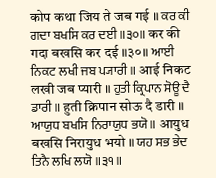कोप कथा जिय ते जब गई ॥ ਕਰ ਕੀ ਗਦਾ ਬਖਸਿ ਕਰ ਦਈ ॥੩੦॥ कर की गदा बखसि कर दई ॥३०॥ ਆਈ ਨਿਕਟ ਲਖੀ ਜਬ ਪ੍ਯਾਰੀ ॥ आई निकट लखी जब प्यारी ॥ ਹੁਤੀ ਕ੍ਰਿਪਾਨ ਸੋਊ ਦੈ ਡਾਰੀ ॥ हुती क्रिपान सोऊ दै डारी ॥ ਆਯੁਧ ਬਖਸਿ ਨਿਰਾਯੁਧ ਭਯੋ ॥ आयुध बखसि निरायुध भयो ॥ ਯਹ ਸਭ ਭੇਦ ਤਿਨੈ ਲਖਿ ਲਯੋ ॥੩੧॥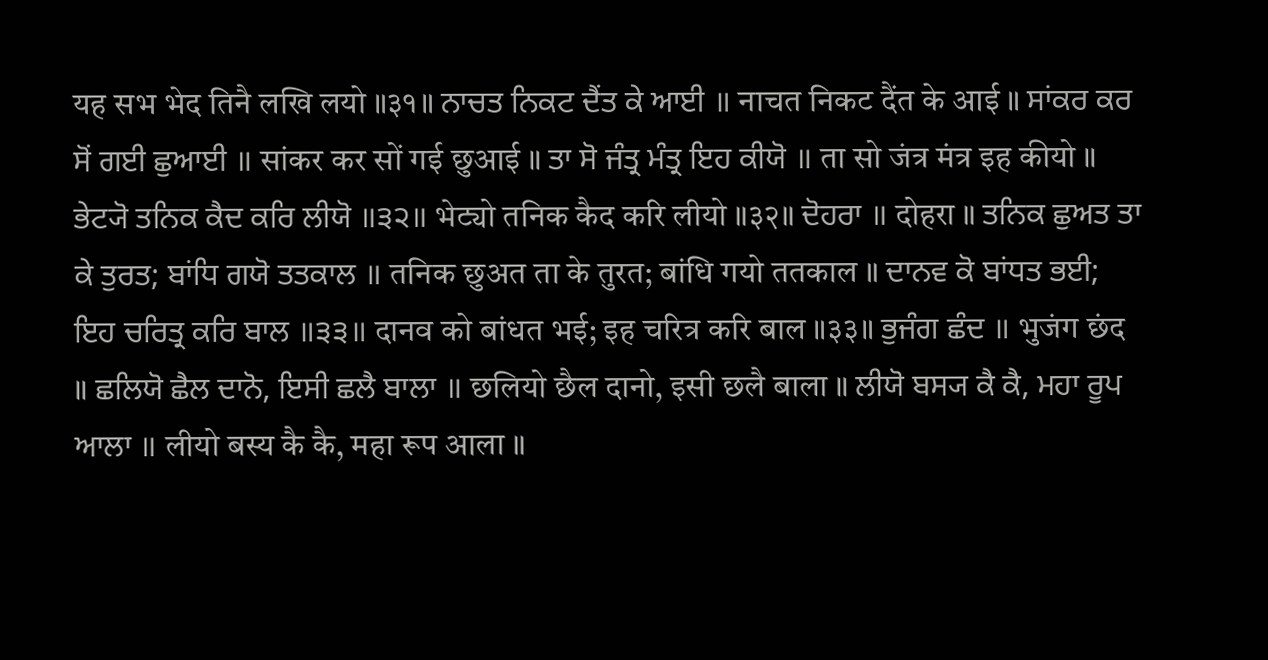यह सभ भेद तिनै लखि लयो ॥३१॥ ਨਾਚਤ ਨਿਕਟ ਦੈਂਤ ਕੇ ਆਈ ॥ नाचत निकट दैंत के आई ॥ ਸਾਂਕਰ ਕਰ ਸੋਂ ਗਈ ਛੁਆਈ ॥ सांकर कर सों गई छुआई ॥ ਤਾ ਸੋ ਜੰਤ੍ਰ ਮੰਤ੍ਰ ਇਹ ਕੀਯੋ ॥ ता सो जंत्र मंत्र इह कीयो ॥ ਭੇਟ੍ਯੋ ਤਨਿਕ ਕੈਦ ਕਰਿ ਲੀਯੋ ॥੩੨॥ भेट्यो तनिक कैद करि लीयो ॥३२॥ ਦੋਹਰਾ ॥ दोहरा ॥ ਤਨਿਕ ਛੁਅਤ ਤਾ ਕੇ ਤੁਰਤ; ਬਾਂਧਿ ਗਯੋ ਤਤਕਾਲ ॥ तनिक छुअत ता के तुरत; बांधि गयो ततकाल ॥ ਦਾਨਵ ਕੋ ਬਾਂਧਤ ਭਈ; ਇਹ ਚਰਿਤ੍ਰ ਕਰਿ ਬਾਲ ॥੩੩॥ दानव को बांधत भई; इह चरित्र करि बाल ॥३३॥ ਭੁਜੰਗ ਛੰਦ ॥ भुजंग छंद ॥ ਛਲਿਯੋ ਛੈਲ ਦਾਨੋ, ਇਸੀ ਛਲੈ ਬਾਲਾ ॥ छलियो छैल दानो, इसी छलै बाला ॥ ਲੀਯੋ ਬਸ੍ਯ ਕੈ ਕੈ, ਮਹਾ ਰੂਪ ਆਲਾ ॥ लीयो बस्य कै कै, महा रूप आला ॥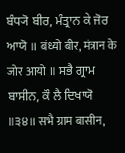ਬੰਧ੍ਯੋ ਬੀਰ, ਮੰਤ੍ਰਾਨ ਕੇ ਜੋਰ ਆਯੋ ॥ बंध्यो बीर, मंत्रान के जोर आयो ॥ ਸਭੈ ਗ੍ਰਾਮ ਬਾਸੀਨ, ਕੌ ਲੈ ਦਿਖਾਯੋ ॥੩੪॥ सभै ग्राम बासीन,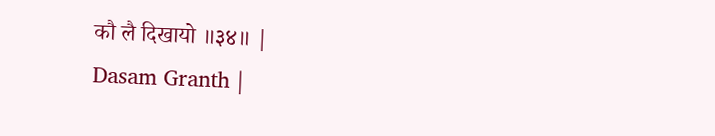कौ लै दिखायो ॥३४॥ |
Dasam Granth |